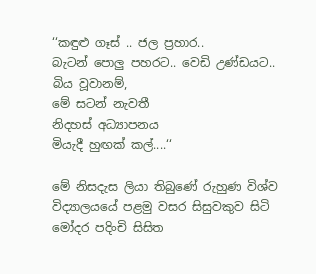‘‘කඳුළු ගෑස් .. ජල ප්‍රහාර..
බැටන් පොලු පහරට.. වෙඩි උණ්ඩයට..
බිය වූවානම්,
මේ සටන් නැවතී
නිදහස් අධ්‍යාපනය
මියැදී හුඟක් කල්....‘‘

මේ නිසදැස ලියා තිබුණේ රුහුණ විශ්ව විද්‍යාලයයේ පළමු වසර සිසුවකුව සිටි  මෝදර පදිංචි සිසිත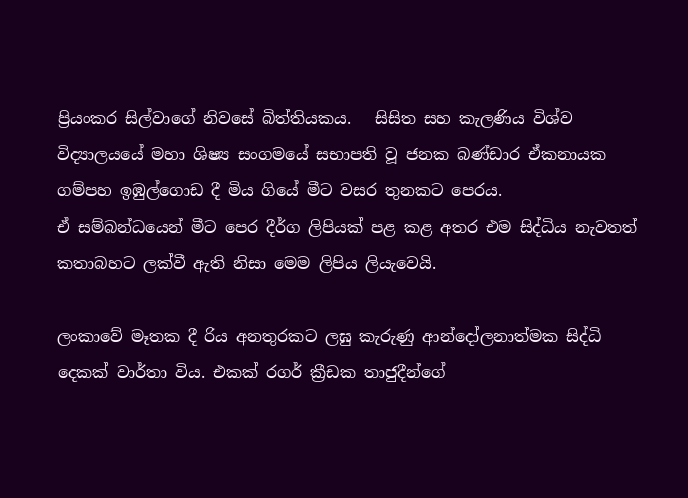ප්‍රියංකර සිල්වාගේ නිවසේ බිත්තියකය.   සිසිත සහ කැලණිය විශ්ව විද්‍යාලයයේ මහා ශිෂ්‍ය සංගමයේ සභාපති වූ ජනක බණ්ඩාර ඒකනායක ගම්පහ ඉඹුල්ගොඩ දී මිය ගියේ මීට වසර තුනකට පෙරය.
ඒ සම්බන්ධයෙන් මීට පෙර දීර්ග ලිපියක් පළ කළ අතර එම සිද්ධිය නැවතත් කතාබහට ලක්වී ඇති නිසා මෙම ලිපිය ලියැවෙයි.

ලංකාවේ මෑතක දී රිය අනතුරකට ලඝු කැරුණු ආන්දෝලනාත්මක සිද්ධි දෙකක් වාර්තා විය. එකක් රගර් ක්‍රීඩක තාජුදීන්ගේ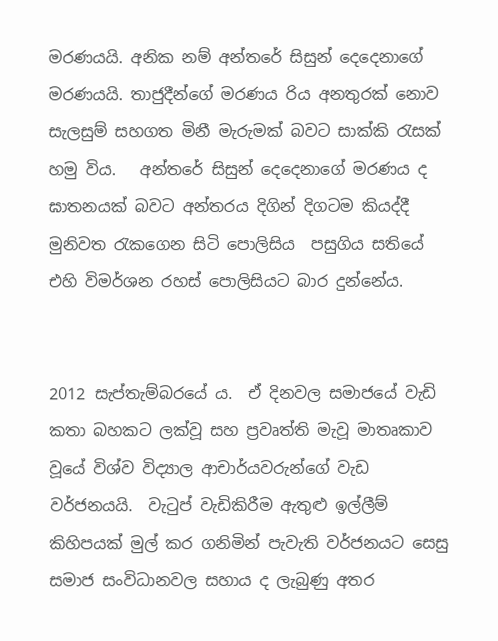මරණයයි. අනික නම් අන්තරේ සිසුන් දෙදෙනාගේ මරණයයි. තාජුදීන්ගේ මරණය රිය අනතුරක් නොව සැලසුම් සහගත මිනී මැරුමක් බවට සාක්කි රැසක් හමු විය.   අන්තරේ සිසුන් දෙදෙනාගේ මරණය ද ඝාතනයක් බවට අන්තරය දිගින් දිගටම කියද්දී මුනිවත රැකගෙන සිටි පොලිසිය  පසුගිය සතියේ එහි විමර්ශන රහස් පොලිසියට බාර දුන්නේය.


2012 සැප්තැම්බරයේ ය.  ඒ දිනවල සමාජයේ වැඩි කතා බහකට ලක්වූ සහ ප්‍රවෘත්ති මැවූ මාතෘකාව වූයේ විශ්ව විද්‍යාල ආචාර්යවරුන්ගේ වැඩ වර්ජනයයි.  වැටුප් වැඩිකිරීම ඇතුළු ඉල්ලීම් කිහිපයක් මුල් කර ගනිමින් පැවැති වර්ජනයට සෙසු සමාජ සංවිධානවල සහාය ද ලැබුණු අතර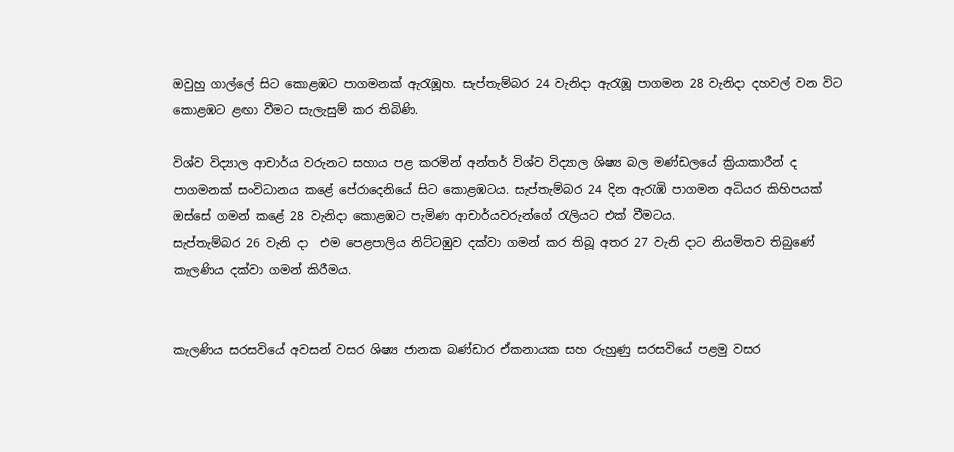ඔවුහු ගාල්ලේ සිට කොළඹට පාගමනක් ඇරැඹූහ. සැප්තැම්බර 24 වැනිදා ඇරැඹූ පාගමන 28 වැනිදා දහවල් වන විට කොළඹට ළඟා වීමට සැලැසුම් කර තිබිණි.

විශ්ව විද්‍යාල ආචාර්ය වරුනට සහාය පළ කරමින් අන්තර් විශ්ව විද්‍යාල ශිෂ්‍ය බල මණ්ඩලයේ ක්‍රියාකාරීන් ද පාගමනක් සංවිධානය කළේ පේරාදෙනියේ සිට කොළඹටය. සැප්තැම්බර 24 දින ඇරැඹි පාගමන අධියර කිහිපයක් ඔස්සේ ගමන් කළේ 28 වැනිදා කොළඹට පැමිණ ආචාර්යවරුන්ගේ රැලියට එක් වීමටය.
සැප්තැම්බර 26 වැනි දා  එම පෙළපාලිය නිට්ටඹුව දක්වා ගමන් කර තිබූ අතර 27 වැනි දාට නියමිතව තිබුණේ කැලණිය දක්වා ගමන් කිරීමය.


කැලණිය සරසවියේ අවසන් වසර ශිෂ්‍ය ජානක බණ්ඩාර ඒකනායක සහ රුහුණු සරසවියේ පළමු වසර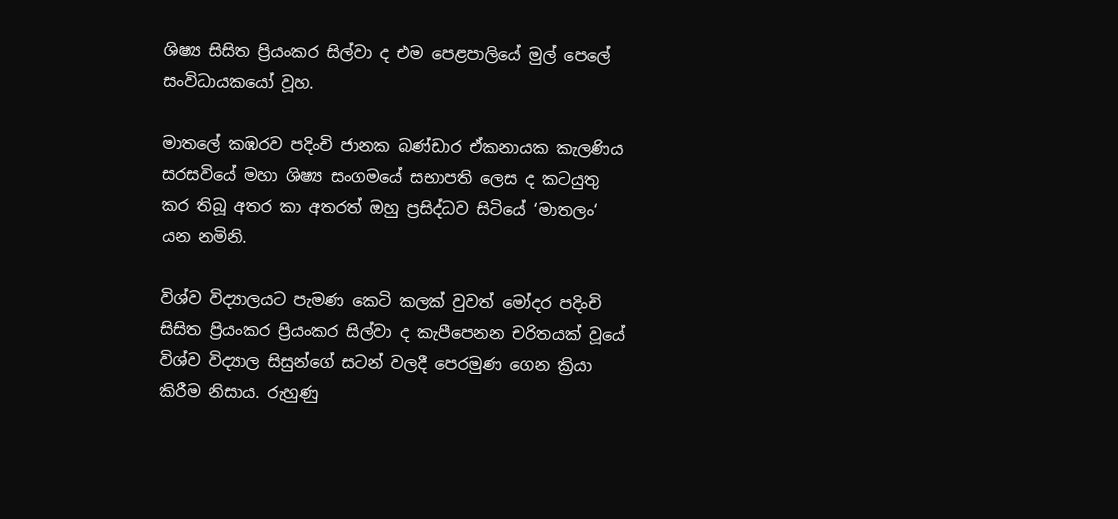ශිෂ්‍ය සිසිත ප්‍රියංකර සිල්වා ද එම පෙළපාලියේ මුල් පෙලේ සංවිධායකයෝ වූහ.

මාතලේ කඹරව පදිංචි ජානක බණ්ඩාර ඒකනායක කැලණිය සරසවියේ මහා ශිෂ්‍ය සංගමයේ සභාපති ලෙස ද කටයුතු කර තිබූ අතර කා අතරත් ඔහු ප්‍රසිද්ධව සිටියේ ‘මාතලං‘ යන නමිනි.

විශ්ව විද්‍යාලයට පැමණ කෙටි කලක් වුවත් මෝදර පදිංචි සිසිත ප්‍රියංකර ප්‍රියංකර සිල්වා ද කැපීපෙනන චරිතයක් වූයේ විශ්ව විද්‍යාල සිසුන්ගේ සටන් වලදී පෙරමුණ ගෙන ක්‍රියා කිරීම නිසාය. රුහුණු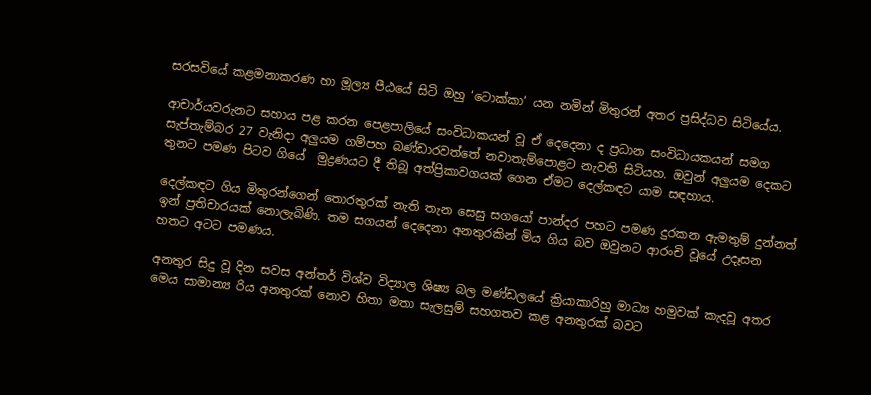සරසවියේ කළමනාකරණ හා මූල්‍ය පීඨයේ සිටි ඔහු ‘ටොක්කා‘ යන නමින් මිතුරන් අතර ප්‍රසිද්ධව සිටියේය.

ආචාර්යවරුනට සහාය පළ කරන පෙළපාලියේ සංවිධාකයන් වූ ඒ දෙදෙනා ද ප්‍රධාන සංවිධායකයන් සමග සැප්තැම්බර 27 වැනිදා අලුයම ගම්පහ බණ්ඩාරවත්තේ නවාතැම්පොළට නැවති සිටියහ. ඔවුන් අලුයම දෙකට තුනට පමණ පිටව ගියේ  මුද්‍රණයට දී තිබූ අත්ප්‍රිකාවගයක් ගෙන ඒමට දෙල්කඳට යාම සඳහාය.

දෙල්කඳට ගිය මිතුරන්ගෙන් තොරතුරක් නැති තැන සෙසු සගයෝ පාන්දර පහට පමණ දුරකන ඇමතුම් දුන්නත් ඉන් ප්‍රතිචාරයක් නොලැබිණි. තම සගයන් දෙදෙනා අනතුරකින් මිය ගිය බව ඔවුනට ආරංචි වූයේ උදෑසන හතට අටට පමණය.

අනතුර සිදු වූ දින සවස අන්තර් විශ්ව විද්‍යාල ශිෂ්‍ය බල මණ්ඩලයේ ක්‍රියාකාරිහු මාධ්‍ය හමුවක් කැදවූ අතර මෙය සාමාන්‍ය රිය අනතුරක් නොව හිතා මතා සැලසුම් සහගතව කළ අනතුරක් බවට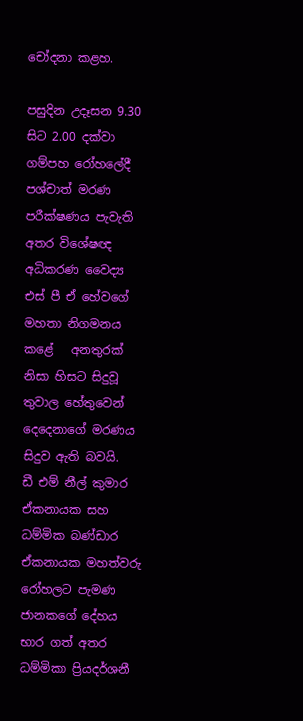චෝදනා කළහ.

පසුදින උදෑසන 9.30 සිට 2.00 දක්වා ගම්පහ රෝහලේදී පශ්චාත් මරණ පරීක්ෂණය පැවැති අතර විශේෂඥ අධිකරණ වෛද්‍ය එස් පී ඒ හේවගේ මහතා නිගමනය කළේ   අනතුරක් නිසා හිසට සිදුවූ තුවාල හේතුවෙන් දෙදෙනාගේ මරණය සිදුව ඇති බවයි.
ඩී එම් නීල් කුමාර ඒකනායක සහ ධම්මික බණ්ඩාර ඒකනායක මහත්වරු රෝහලට පැමණ ජානකගේ දේහය භාර ගත් අතර ධම්මිකා ප්‍රියදර්ශනී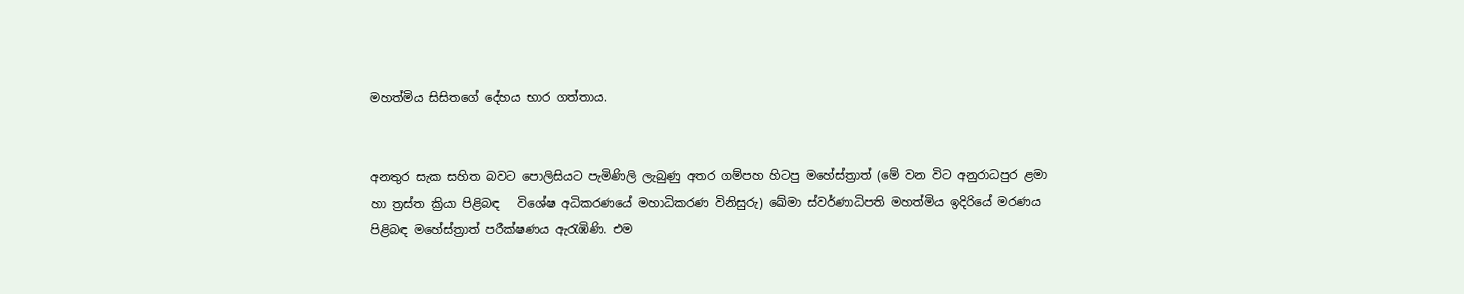මහත්මිය සිසිතගේ දේහය භාර ගත්තාය.


අනතුර සැක සහිත බවට පොලිසියට පැමිණිලි ලැබුණු අතර ගම්පහ හිටපු මහේස්ත්‍රාත් (මේ වන විට අනුරාධපුර ළමා හා ත්‍රස්ත ක්‍රියා පිළිබඳ   විශේෂ අධිකරණයේ මහාධිකරණ විනිසුරු) ඛේමා ස්වර්ණාධිපති මහත්මිය ඉදිරියේ මරණය පිළිබඳ මහේස්ත්‍රාත් පරීක්ෂණය ඇරැඹිණි. එම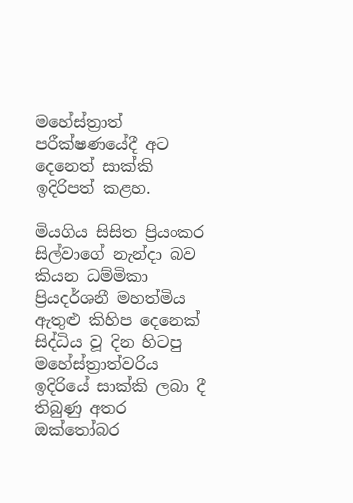මහේස්ත්‍රාත් පරීක්ෂණයේදී අට දෙනෙත් සාක්කි ඉදිරිපත් කළහ.

මියගිය සිසිත ප්‍රියංකර සිල්වාගේ නැන්දා බව කියන ධම්මිකා ප්‍රියදර්ශනී මහත්මිය ඇතුළු කිහිප දෙනෙක් සිද්ධිය වූ දින හිටපු මහේස්ත්‍රාත්වරිය ඉදිරියේ සාක්කි ලබා දී තිබුණු අතර ඔක්තෝබර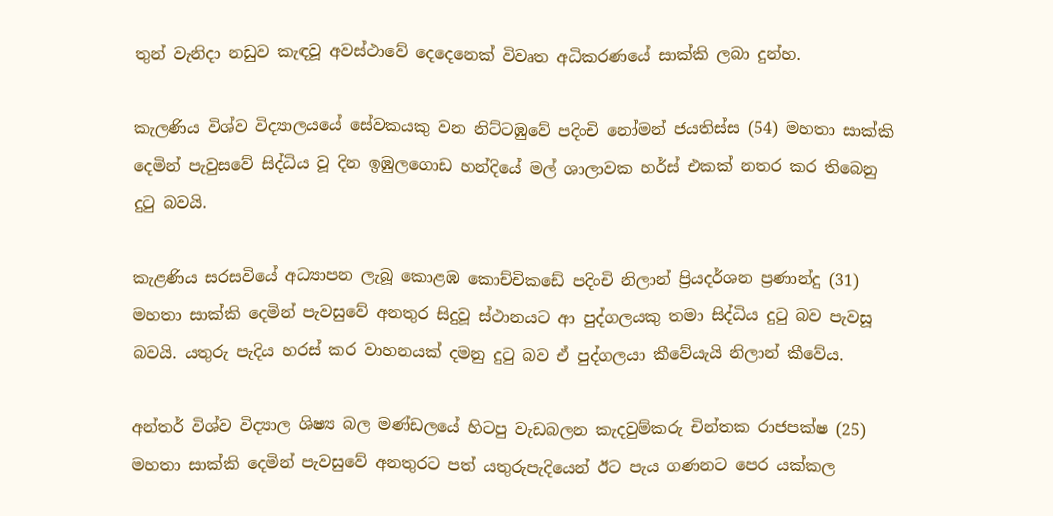තුන් වැනිදා නඩුව කැඳවූ අවස්ථාවේ දෙදෙනෙක් විවෘත අධිකරණයේ සාක්කි ලබා දුන්හ.

කැලණිය විශ්ව විද්‍යාලයයේ සේවකයකු වන නිට්ටඹුවේ පදිංචි නෝමන් ජයතිස්ස (54) මහතා සාක්කි දෙමින් පැවුසවේ සිද්ධිය වූ දින ඉඹුලගොඩ හන්දියේ මල් ශාලාවක හර්ස් එකක් නතර කර තිබෙනු දුටු බවයි.

කැළණිය සරසවියේ අධ්‍යාපන ලැබූ කොළඹ කොච්චිකඩේ පදිංචි නිලාන් ප්‍රියදර්ශන ප්‍රණාන්දු (31) මහතා සාක්කි දෙමින් පැවසුවේ අනතුර සිදුවූ ස්ථානයට ආ පුද්ගලයකු තමා සිද්ධිය දුටු බව පැවසූ බවයි. යතුරු පැදිය හරස් කර වාහනයක් දමනු දුටු බව ඒ පුද්ගලයා කීවේයැයි නිලාන් කීවේය.

අන්තර් විශ්ව විද්‍යාල ශිෂ්‍ය බල මණ්ඩලයේ හිටපු වැඩබලන කැදවුම්කරු චින්තක රාජපක්ෂ (25) මහතා සාක්කි දෙමින් පැවසුවේ අනතුරට පත් යතුරුපැදියෙන් ඊට පැය ගණනට පෙර යක්කල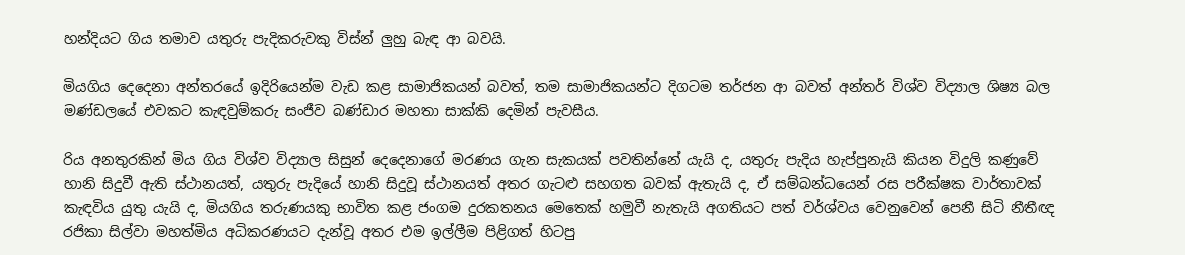හන්දියට ගිය තමාව යතුරු පැදිකරුවකු විස්න් ලුහු බැඳ ආ බවයි.

මියගිය දෙදෙනා අන්තරයේ ඉදිරියෙන්ම වැඩ කළ සාමාජිකයන් බවත්, තම සාමාජිකයන්ට දිගටම තර්ජන ආ බවත් අන්තර් විශ්ව විද්‍යාල ශිෂ්‍ය බල මණ්ඩලයේ එවකට කැඳවුම්කරු සංජීව බණ්ඩාර මහතා සාක්කි දෙමින් පැවසීය.

රිය අනතුරකින් මිය ගිය විශ්ව විද්‍යාල සිසුන් දෙදෙනාගේ මරණය ගැන සැකයක් පවතින්නේ යැයි ද, යතුරු පැදිය හැප්පුනැයි කියන විදුලි කණුවේ හානි සිදුවී ඇති ස්ථානයත්, යතුරු පැදියේ හානි සිදුවූ ස්ථානයත් අතර ගැටළු සහගත බවක් ඇතැයි ද, ඒ සම්බන්ධයෙන් රස පරීක්ෂක වාර්තාවක් කැඳවිය යුතු යැයි ද, මියගිය තරුණයකු භාවිත කළ ජංගම දුරකතනය මෙතෙක් හමුවී නැතැයි අගතියට පත් වර්ශ්වය වෙනුවෙන් පෙනී සිටි නීතීඥ රජිකා සිල්වා මහත්මිය අධිකරණයට දැන්වූ අතර එම ඉල්ලීම පිළිගත් හිටපු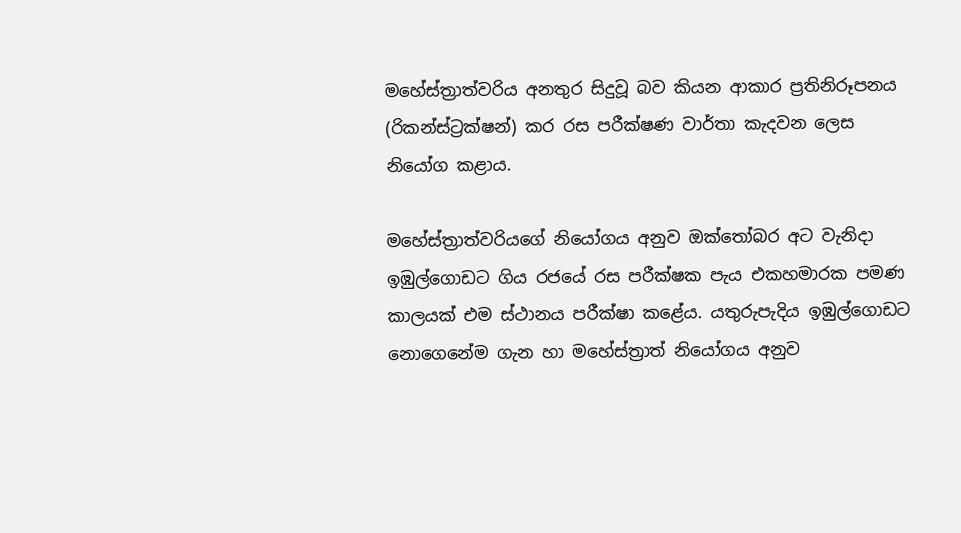මහේස්ත්‍රාත්වරිය අනතුර සිදුවූ බව කියන ආකාර ප්‍රතිනිරූපනය (රිකන්ස්ට්‍රක්ෂන්) කර රස පරීක්ෂණ වාර්තා කැදවන ලෙස නියෝග කළාය.

මහේස්ත්‍රාත්වරියගේ නියෝගය අනුව ඔක්තෝබර අට වැනිදා ඉඹුල්ගොඩට ගිය රජයේ රස පරීක්ෂක පැය එකහමාරක පමණ කාලයක් එම ස්ථානය පරීක්ෂා කළේය. යතුරුපැදිය ඉඹුල්ගොඩට නොගෙනේම ගැන හා මහේස්ත්‍රාත් නියෝගය අනුව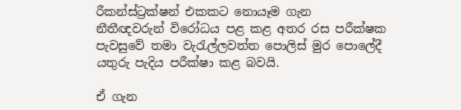රීකන්ස්ට්‍රක්ෂන් එකකට නොයෑම ගැන   නීතීඥවරුන් විරෝධය පළ කළ අතර රස පරීක්ෂක පැවසුවේ තමා වැරැල්ලවත්ත පොලිස් මුර පොලේදී යතුරු පැදිය පරීක්ෂා කළ බවයි.

ඒ ගැන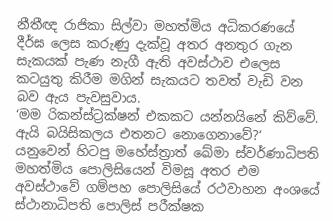නීතීඥ රාජිකා සිල්වා මහත්මිය අධිකරණයේ දීර්ඝ ලෙස කරුණු දැක්වූ අතර අනතුර ගැන සැකයක් පැණ නැගී ඇති අවස්ථාව එලෙස කටයුතු කිරීම මගින් සැකයට තවත් වැඩි වන බව ඇය පැවසුවාය.
‘මම රිකන්ස්ට්‍රක්ෂන් එකකට යන්නයිනේ කිව්වේ. ඇයි බයිසිකලය එතනට නොගෙනාවේ?‘ යනුවෙන් හිටපු මහේස්ත්‍රාත් ඛේමා ස්වර්ණාධිපති මහත්මිය පොලිසියෙන් විමසූ අතර එම අවස්ථාවේ ගම්පහ පොලිසියේ රථවාහන අංශයේ ස්ථානාධිපති පොලිස් පරීක්ෂක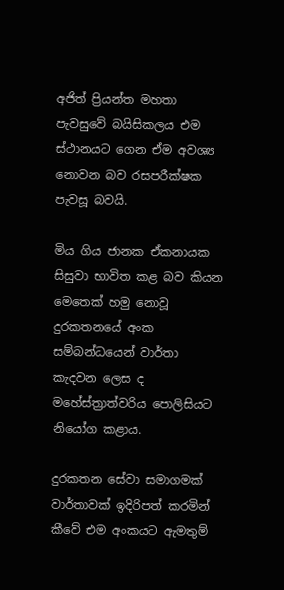අජිත් ප්‍රියන්ත මහතා පැවසුවේ බයිසිකලය එම ස්ථානයට ගෙන ඒම අවශ්‍ය නොවන බව රසපරීක්ෂක පැවසූ බවයි.

මිය ගිය ජානක ඒකනායක සිසුවා භාවිත කළ බව කියන මෙතෙක් හමු නොවූ දුරකතනයේ අංක සම්බන්ධයෙන් වාර්තා කැදවන ලෙස ද මහේස්ත්‍රාත්වරිය පොලිසියට නියෝග කළාය.

දුරකතන සේවා සමාගමක් වාර්තාවක් ඉදිරිපත් කරමින් කීවේ එම අංකයට ඇමතුම්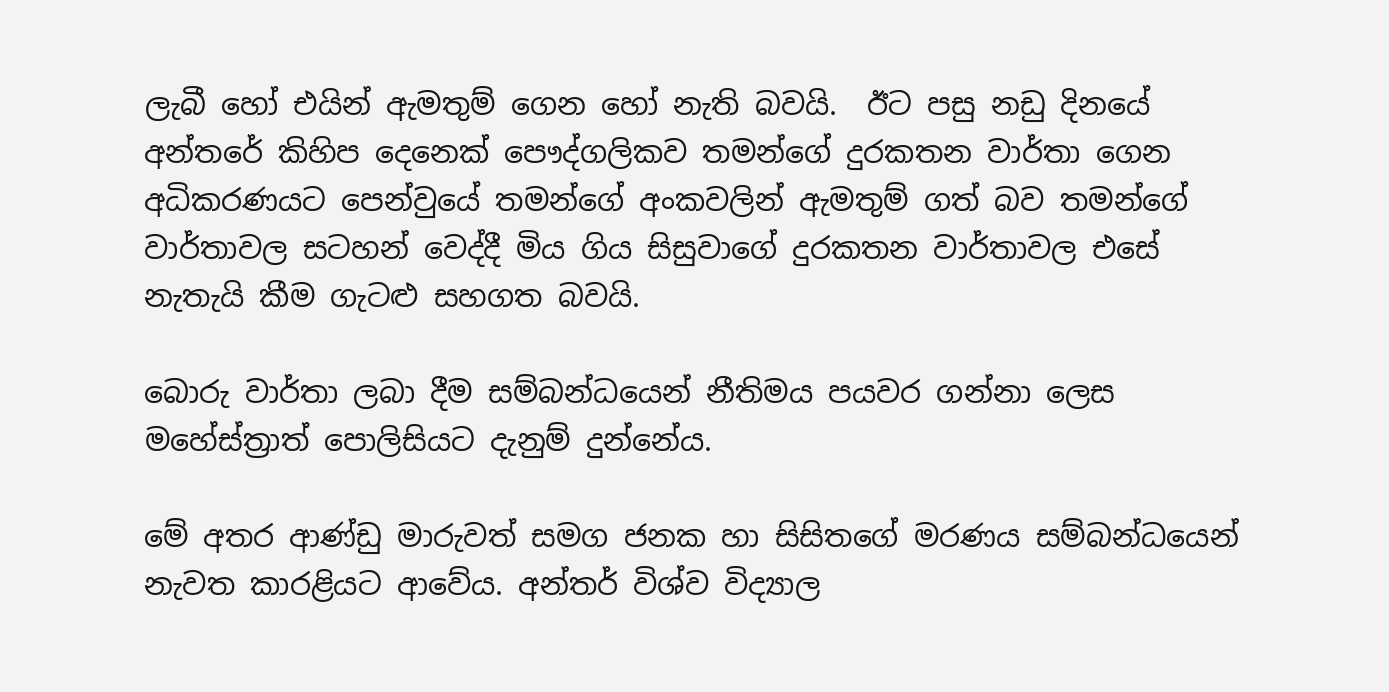ලැබී හෝ එයින් ඇමතුම් ගෙන හෝ නැති බවයි.  ඊට පසු නඩු දිනයේ අන්තරේ කිහිප දෙනෙක් පෞද්ගලිකව තමන්ගේ දුරකතන වාර්තා ගෙන අධිකරණයට පෙන්වුයේ තමන්ගේ අංකවලින් ඇමතුම් ගත් බව තමන්ගේ වාර්තාවල සටහන් වෙද්දී මිය ගිය සිසුවාගේ දුරකතන වාර්තාවල එසේ නැතැයි කීම ගැටළු සහගත බවයි.

බොරු වාර්තා ලබා දීම සම්බන්ධයෙන් නීතිමය පයවර ගන්නා ලෙස මහේස්ත්‍රාත් පොලිසියට දැනුම් දුන්නේය.

මේ අතර ආණ්ඩු මාරුවත් සමග ජනක හා සිසිතගේ මරණය සම්බන්ධයෙන් නැවත කාරළියට ආවේය. අන්තර් විශ්ව විද්‍යාල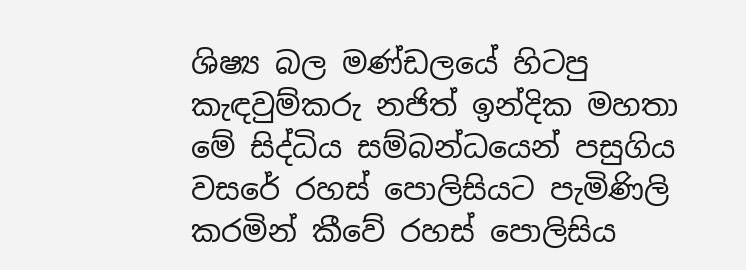ශිෂ්‍ය බල මණ්ඩලයේ හිටපු කැඳවුම්කරු නජිත් ඉන්දික මහතා මේ සිද්ධිය සම්බන්ධයෙන් පසුගිය වසරේ රහස් පොලිසියට පැමිණිලි කරමින් කීවේ රහස් පොලිසිය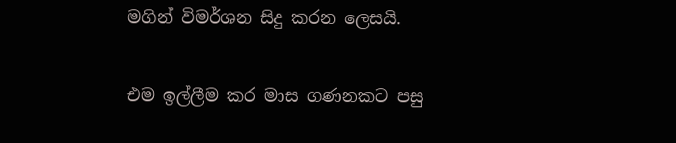මගින් විමර්ශන සිදු කරන ලෙසයි.

එම ඉල්ලීම කර මාස ගණනකට පසු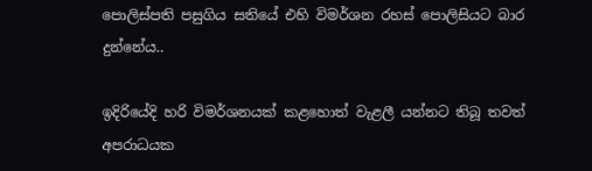පොලිස්පති පසුගිය සතියේ එහි විමර්ශන රහස් පොලිසියට බාර දුන්නේය..

ඉදිරියේදි හරි විමර්ශනයක් කළහොත් වැළලී යන්නට තිබූ තවත් අපරාධයක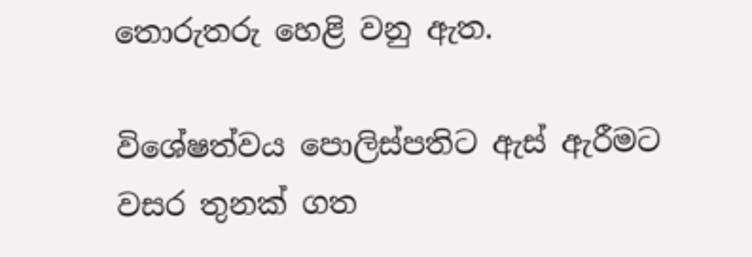තොරුතරු හෙළි වනු ඇත.

විශේෂත්වය පොලිස්පතිට ඇස් ඇරීමට වසර තුනක් ගත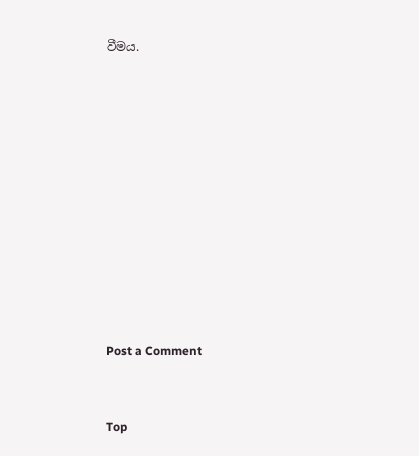වීමය.











Post a Comment


Top